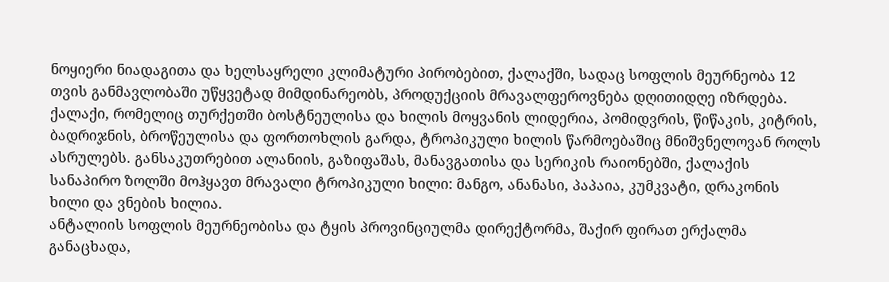ნოყიერი ნიადაგითა და ხელსაყრელი კლიმატური პირობებით, ქალაქში, სადაც სოფლის მეურნეობა 12 თვის განმავლობაში უწყვეტად მიმდინარეობს, პროდუქციის მრავალფეროვნება დღითიდღე იზრდება.
ქალაქი, რომელიც თურქეთში ბოსტნეულისა და ხილის მოყვანის ლიდერია, პომიდვრის, წიწაკის, კიტრის, ბადრიჯნის, ბროწეულისა და ფორთოხლის გარდა, ტროპიკული ხილის წარმოებაშიც მნიშვნელოვან როლს ასრულებს. განსაკუთრებით ალანიის, გაზიფაშას, მანავგათისა და სერიკის რაიონებში, ქალაქის სანაპირო ზოლში მოჰყავთ მრავალი ტროპიკული ხილი: მანგო, ანანასი, პაპაია, კუმკვატი, დრაკონის ხილი და ვნების ხილია.
ანტალიის სოფლის მეურნეობისა და ტყის პროვინციულმა დირექტორმა, შაქირ ფირათ ერქალმა განაცხადა,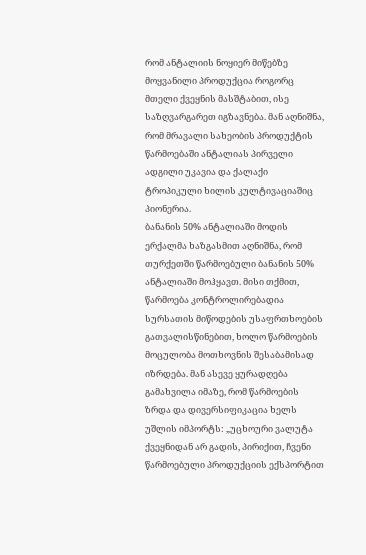რომ ანტალიის ნოყიერ მიწებზე მოყვანილი პროდუქცია როგორც მთელი ქვეყნის მასშტაბით, ისე საზღვარგარეთ იგზავნება. მან აღნიშნა, რომ მრავალი სახეობის პროდუქტის წარმოებაში ანტალიას პირველი ადგილი უკავია და ქალაქი ტროპიკული ხილის კულტივაციაშიც პიონერია.
ბანანის 50% ანტალიაში მოდის
ერქალმა ხაზგასმით აღნიშნა, რომ თურქეთში წარმოებული ბანანის 50% ანტალიაში მოჰყავთ. მისი თქმით, წარმოება კონტროლირებადია სურსათის მიწოდების უსაფრთხოების გათვალისწინებით, ხოლო წარმოების მოცულობა მოთხოვნის შესაბამისად იზრდება. მან ასევე ყურადღება გამახვილა იმაზე, რომ წარმოების ზრდა და დივერსიფიკაცია ხელს უშლის იმპორტს: „უცხოური ვალუტა ქვეყნიდან არ გადის, პირიქით, ჩვენი წარმოებული პროდუქციის ექსპორტით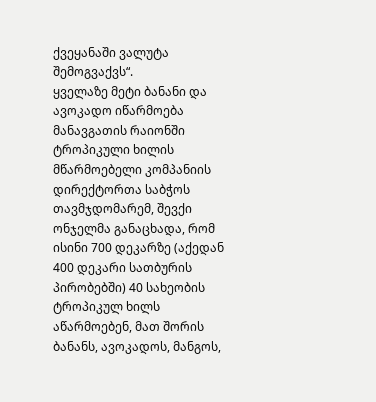ქვეყანაში ვალუტა შემოგვაქვს“.
ყველაზე მეტი ბანანი და ავოკადო იწარმოება
მანავგათის რაიონში ტროპიკული ხილის მწარმოებელი კომპანიის დირექტორთა საბჭოს თავმჯდომარემ, შევქი ონჯელმა განაცხადა, რომ ისინი 700 დეკარზე (აქედან 400 დეკარი სათბურის პირობებში) 40 სახეობის ტროპიკულ ხილს აწარმოებენ, მათ შორის ბანანს, ავოკადოს, მანგოს,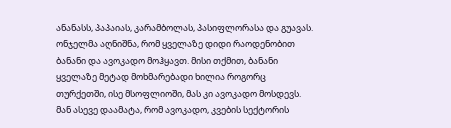ანანასს, პაპაიას, კარამბოლას, პასიფლორასა და გუავას.
ონჯელმა აღნიშნა, რომ ყველაზე დიდი რაოდენობით ბანანი და ავოკადო მოჰყავთ. მისი თქმით, ბანანი ყველაზე მეტად მოხმარებადი ხილია როგორც თურქეთში, ისე მსოფლიოში, მას კი ავოკადო მოსდევს.
მან ასევე დაამატა, რომ ავოკადო, კვების სექტორის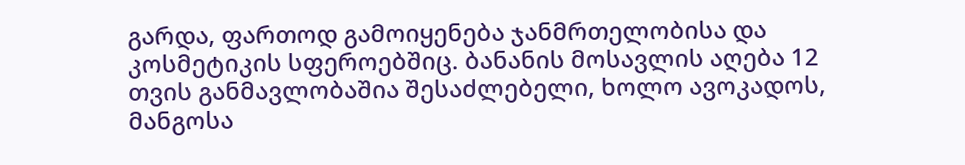გარდა, ფართოდ გამოიყენება ჯანმრთელობისა და კოსმეტიკის სფეროებშიც. ბანანის მოსავლის აღება 12 თვის განმავლობაშია შესაძლებელი, ხოლო ავოკადოს, მანგოსა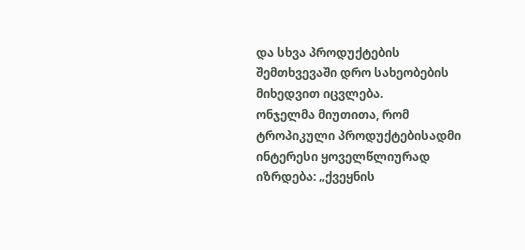და სხვა პროდუქტების შემთხვევაში დრო სახეობების მიხედვით იცვლება.
ონჯელმა მიუთითა, რომ ტროპიკული პროდუქტებისადმი ინტერესი ყოველწლიურად იზრდება: „ქვეყნის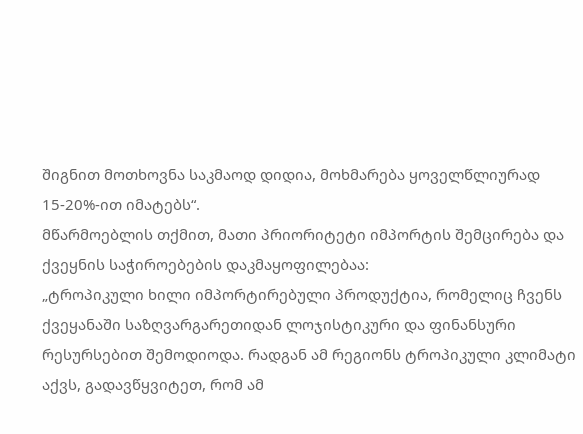შიგნით მოთხოვნა საკმაოდ დიდია, მოხმარება ყოველწლიურად 15-20%-ით იმატებს“.
მწარმოებლის თქმით, მათი პრიორიტეტი იმპორტის შემცირება და ქვეყნის საჭიროებების დაკმაყოფილებაა:
„ტროპიკული ხილი იმპორტირებული პროდუქტია, რომელიც ჩვენს ქვეყანაში საზღვარგარეთიდან ლოჯისტიკური და ფინანსური რესურსებით შემოდიოდა. რადგან ამ რეგიონს ტროპიკული კლიმატი აქვს, გადავწყვიტეთ, რომ ამ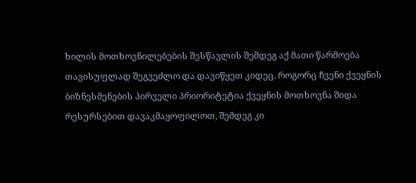ხილის მოთხოვნილებების შესწავლის შემდეგ აქ მათი წარმოება თავისუფლად შეგვეძლო და დავიწყეთ კიდეც. როგორც ჩვენი ქვეყნის ბიზნესმენების პირველი პრიორიტეტია ქვეყნის მოთხოვნა შიდა რესურსებით დავაკმაყოფილოთ, შემდეგ კი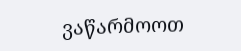ვაწარმოოთ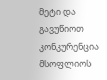მეტი და გავუწიოთ კონკურენცია მსოფლიოს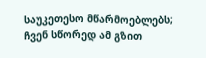საუკეთესო მწარმოებლებს; ჩვენ სწორედ ამ გზით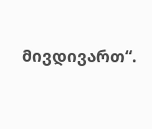მივდივართ“.